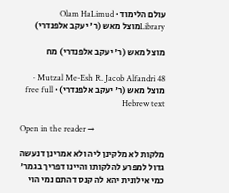עולם הלימוד · Olam HaLimud
Libraryמוצל מאש (ר' יעקב אלפנדרי)

מוצל מאש (ר' יעקב אלפנדרי) מח

Mutzal Me-Esh R. Jacob Alfandri 48 · מוצל מאש (ר' יעקב אלפנדרי) · free full Hebrew text

Open in the reader →

מלקות לא מלקינן ליה ולא אמרינן דנעשה גדול למפרע להלקותו והיינו דפריך בגמר' כמי אילונית יהא לה קנס דהתם נמי הוי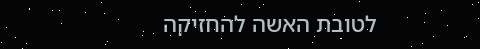לטובת האשה להחזיקה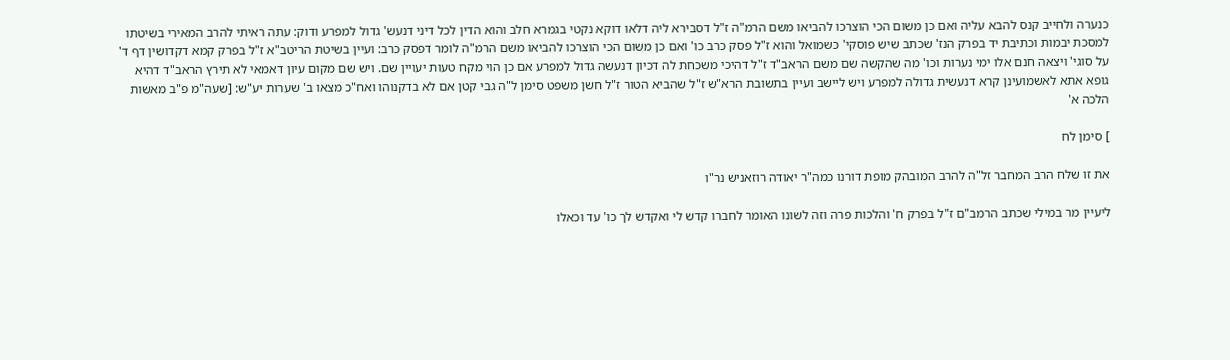כנערה ולחייב קנס להבא עליה ואם כן משום הכי הוצרכו להביאו משם הרמ"ה ז"ל דסבירא ליה דלאו דוקא נקטי בגמרא חלב והוא הדין לכל דיני דנעש' גדול למפרע ודוק: עתה ראיתי להרב המאירי בשיטתו למסכת יבמות וכתיבת יד בפרק הנז' שכתב שיש פוסקי' כשמואל והוא ז"ל פסק כרב כו' ואם כן משום הכי הוצרכו להביאו משם הרמ"ה לומר דפסק כרב: ועיין בשיטת הריטב"א ז"ל בפרק קמא דקדושין דף ד' על סוגי' ויצאה חנם אלו ימי נערות וכו' מה שהקשה שם משם הראב"ד ז"ל דהיכי משכחת לה דכיון דנעשה גדול למפרע אם כן הוי מקח טעות יעויין שם. ויש שם מקום עיון דאמאי לא תירץ הראב"ד דהיא גופא אתא לאשמועינן קרא דנעשית גדולה למפרע ויש ליישב ועיין בתשובת הרא"ש ז"ל שהביא הטור ז"ל חשן משפט סימן ל"ה גבי קטן אם לא בדקנוהו ואח"כ מצאו ב' שערות יע"ש: [שעה"מ פ"ב מאשות הלכה א'

] סימן לח

את זו שלח הרב המחבר זל"ה להרב המובהק מופת דורנו כמה"ר יאודה רוזאניש נר"ו

ליעיין מר במילי שכתב הרמב"ם ז"ל בפרק ח' והלכות פרה וזה לשונו האומר לחברו קדש לי ואקדש לך כו' עד וכאלו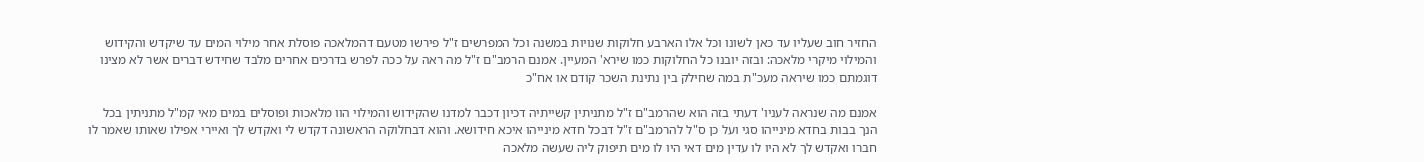החזיר חוב שעליו עד כאן לשונו וכל אלו הארבע חלוקות שנויות במשנה וכל המפרשים ז"ל פירשו מטעם דהמלאכה פוסלת אחר מילוי המים עד שיקדש והקידוש והמילוי מיקרי מלאכה: ובזה יובנו כל החלוקות כמו שירא' המעיין. אמנם הרמב"ם ז"ל מה ראה על ככה לפרש בדרכים אחרים מלבד שחידש דברים אשר לא מצינו דוגמתם כמו שיראה מעכ"ת במה שחילק בין נתינת השכר קודם או אח"כ

אמנם מה שנראה לעניו' דעתי בזה הוא שהרמב"ם ז"ל מתניתין קשייתיה דכיון דכבר למדנו שהקידוש והמילוי הוו מלאכות ופוסלים במים מאי קמ"ל מתניתין בכל הנך בבות בחדא מינייהו סגי ועל כן ס"ל להרמב"ם ז"ל דבכל חדא מינייהו איכא חידושא. והוא דבחלוקה הראשונה דקדש לי ואקדש לך ואיירי אפילו שאותו שאמר לו חברו ואקדש לך לא היו לו עדין מים דאי היו לו מים תיפוק ליה שעשה מלאכה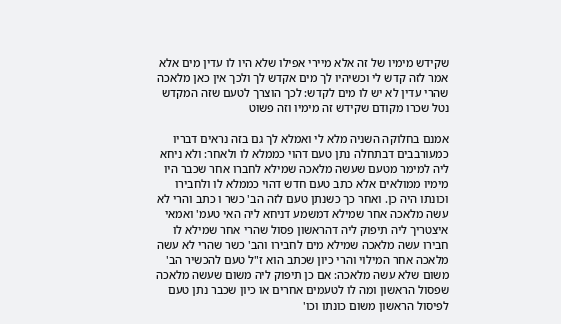שקידש מימיו של זה אלא מיירי אפילו שלא היו לו עדין מים אלא אמר לזה קדש לי וכשיהיו לך מים אקדש לך ולכך אין כאן מלאכה שהרי עדין לא יש לו מים לקדש: לכך הוצרך לטעם שזה המקדש נטל שכרו מקודם שקידש זה מימיו וזה פשוט

אמנם בחלוקה השניה מלא לי ואמלא לך גם בזה נראים דבריו כמעורבבים דבתחלה נתן טעם דהוי כממלא לו ולאחר: ולא ניחא ליה למימר מטעם שעשה מלאכה שמילא לחברו אחר שכבר היו מימיו ממולאים אלא כתב טעם חדש דהוי כממלא לו ולחבירו וכונתו היה כן. ואחר כך כשנתן טעם לזה הב' כשר ו כתב והרי לא עשה מלאכה אחר שמילא דמשמע דניחא ליה האי טעמ' ואמאי איצטריך ליה תיפוק ליה דהראשון פסול שהרי אחר שמילא לו חבירו עשה מלאכה שמילא מים לחבירו והב' כשר שהרי לא עשה מלאכה אחר המילוי והרי כיון שכתב הוא ז"ל טעם להכשיר הב' משום שלא עשה מלאכה: אם כן תיפוק ליה משום שעשה מלאכה שפסול הראשון ומה לו לטעמים אחרים או כיון שכבר נתן טעם לפיסול הראשון משום כונתו וכו'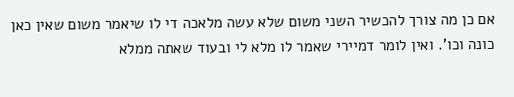אם כן מה צורך להכשיר השני משום שלא עשה מלאכה די לו שיאמר משום שאין כאן כונה וכו'. ואין לומר דמיירי שאמר לו מלא לי ובעוד שאתה ממלא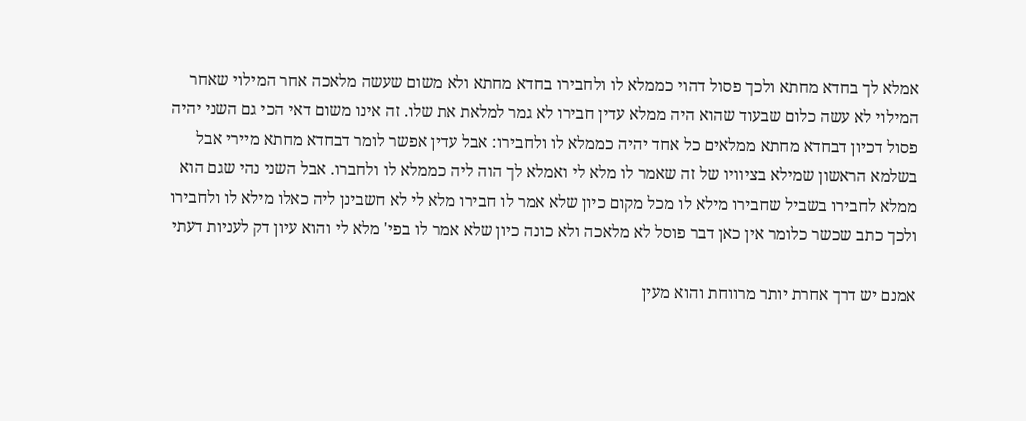אמלא לך בחדא מחתא ולכך פסול דהוי כממלא לו ולחבירו בחדא מחתא ולא משום שעשה מלאכה אחר המילוי שאחר המילוי לא עשה כלום שבעוד שהוא היה ממלא עדין חבירו לא גמר למלאת את שלו. זה אינו משום דאי הכי גם השני יהיה פסול דכיון דבחדא מחתא ממלאים כל אחד יהיה כממלא לו ולחבירו: אבל עדין אפשר לומר דבחדא מחתא מיירי אבל בשלמא הראשון שמילא בציוויו של זה שאמר לו מלא לי ואמלא לך הוה ליה כממלא לו ולחברו. אבל השני נהי שגם הוא ממלא לחבירו בשביל שחבירו מילא לו מכל מקום כיון שלא אמר לו חבירו מלא לי לא חשבינן ליה כאלו מילא לו ולחבירו ולכך כתב שכשר כלומר אין כאן דבר פוסל לא מלאכה ולא כונה כיון שלא אמר לו בפי' מלא לי והוא עיון דק לעניות דעתי

אמנם יש דרך אחרת יותר מרווחת והוא מעין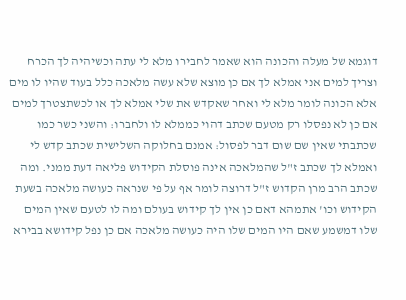דוגמא של מעלה והכונה הוא שאמר לחבירו מלא לי עתה וכשיהיה לך הכרח וצריך למים אני אמלא לך אם כן מוצא שלא עשה מלאכה כלל בעוד שהיו לו מים אלא הכונה לומר מלא לי ואחר שאקדש את שלי אמלא לך או לכשתצטרך למים אם כן לא נפסלו רק מטעם שכתב דהוי כממלא לו ולחברו: והשני כשר כמו שכתבתי שאין שם שום דבר לפסול: אמנם בחלוקה השלישית שכתב קדש לי ואמלא לך שכתב ז"ל שהמלאכה אינה פוסלת הקידוש פליאה דעת ממני. ומה שכתב הרב מרן הקדוש ז"ל דרוצה לומר אף על פי שנראה כעושה מלאכה בשעת הקידוש וכו' אתמהא דאם כן אין לך קידוש בעולם ומה לו לטעם שאין המים שלו דמשמע שאם היו המים שלו היה כעושה מלאכה אם כן נפל קידושא בבירא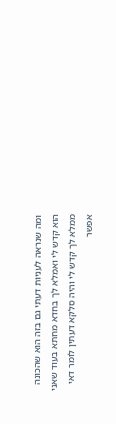ומה שנראה לעניות דעתי גם בזה הוא שהכונה הוא קדש לי ואמלא לך בחדא מחתא בעוד שאני ממלא לך קדש לי והיה סלקא דעתין לומר דאי אפשר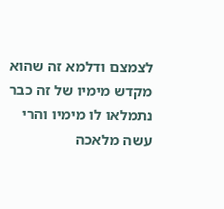לצמצם ודלמא זה שהוא מקדש מימיו של זה כבר נתמלאו לו מימיו והרי עשה מלאכה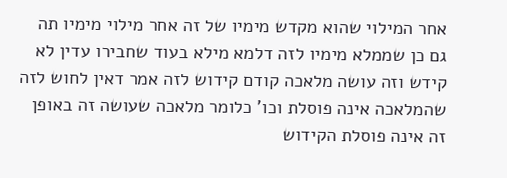אחר המילוי שהוא מקדש מימיו של זה אחר מילוי מימיו תה גם כן שממלא מימיו לזה דלמא מילא בעוד שחבירו עדין לא קידש וזה עושה מלאכה קודם קידוש לזה אמר דאין לחוש לזה שהמלאכה אינה פוסלת וכו' כלומר מלאכה שעושה זה באופן זה אינה פוסלת הקידוש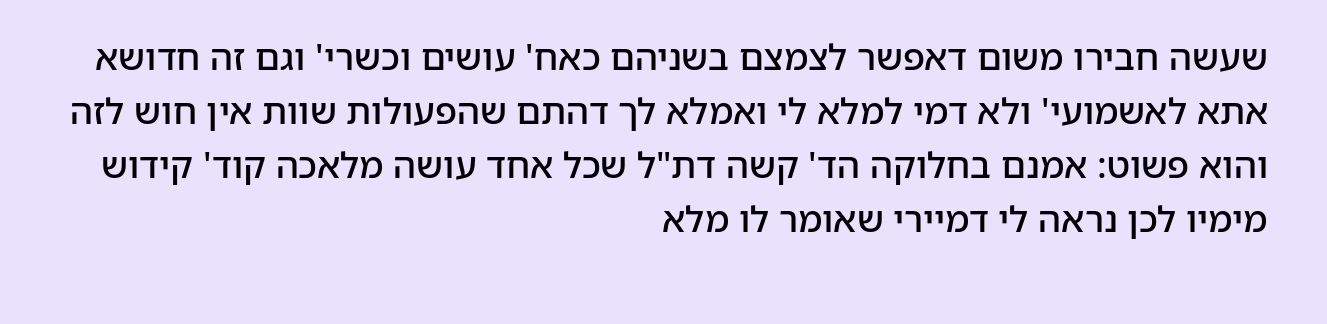שעשה חבירו משום דאפשר לצמצם בשניהם כאח' עושים וכשרי' וגם זה חדושא אתא לאשמועי' ולא דמי למלא לי ואמלא לך דהתם שהפעולות שוות אין חוש לזה והוא פשוט: אמנם בחלוקה הד' קשה דת"ל שכל אחד עושה מלאכה קוד' קידוש מימיו לכן נראה לי דמיירי שאומר לו מלא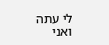לי עתה ואני